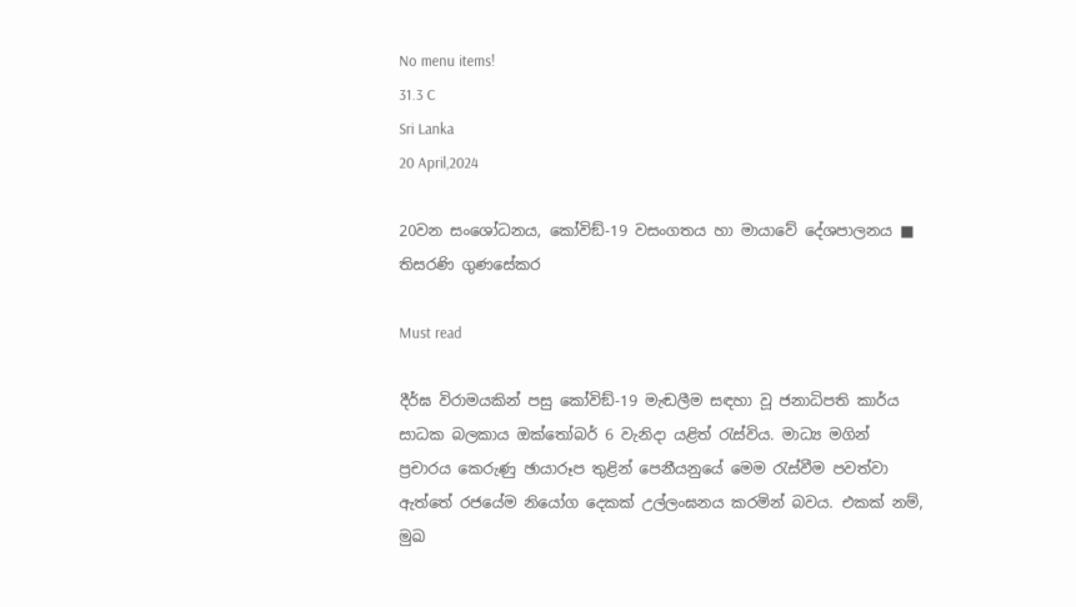No menu items!
31.3 C
Sri Lanka
20 April,2024

20වන සංශෝධනය, කෝවිඞ්-19 වසංගතය හා මායාවේ දේශපාලනය ■ තිසරණි ගුණසේකර

Must read

දීර්ඝ විරාමයකින් පසු කෝවිඞ්-19 මැඬලීම සඳහා වූ ජනාධිපති කාර්ය සාධක බලකාය ඔක්තෝබර් 6 වැනිදා යළිත් රැස්විය. මාධ්‍ය මගින් ප්‍රචාරය කෙරුණු ඡායාරූප තුළින් පෙනීයනුයේ මෙම රැස්වීම පවත්වා ඇත්තේ රජයේම නියෝග දෙකක් උල්ලංඝනය කරමින් බවය. එකක් නම්, මුඛ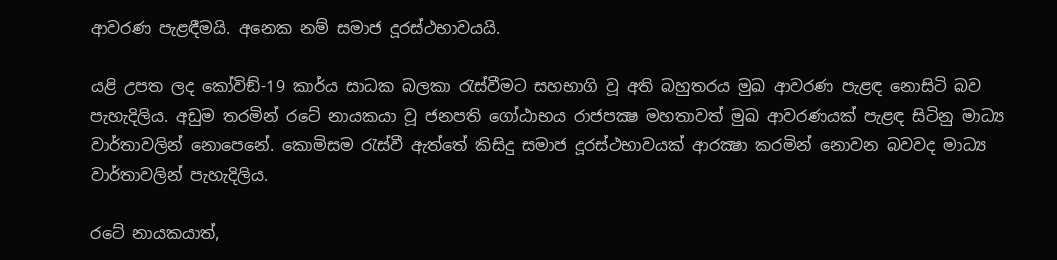ආවරණ පැළඳීමයි. අනෙක නම් සමාජ දූරස්ථභාවයයි.

යළි උපත ලද කෝවිඞ්-19 කාර්ය සාධක බලකා රැස්වීමට සහභාගි වූ අති බහුතරය මුඛ ආවරණ පැළඳ නොසිටි බව පැහැදිලිය. අඩුම තරමින් රටේ නායකයා වූ ජනපති ගෝඨාභය රාජපක්‍ෂ මහතාවත් මුඛ ආවරණයක් පැළඳ සිටිනු මාධ්‍ය වාර්තාවලින් නොපෙනේ. කොමිසම රැස්වී ඇත්තේ කිසිදු සමාජ දූරස්ථභාවයක් ආරක්‍ෂා කරමින් නොවන බවවද මාධ්‍ය වාර්තාවලින් පැහැදිලිය.

රටේ නායකයාත්,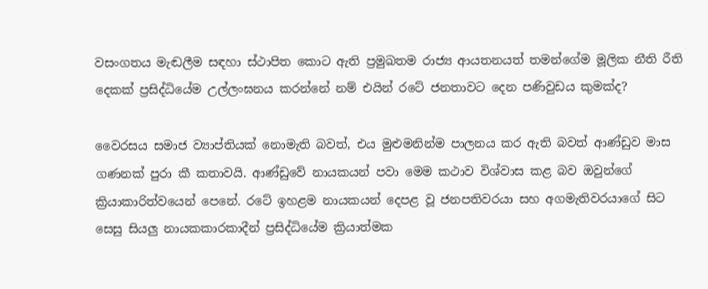වසංගතය මැඬලීම සඳහා ස්ථාපිත කොට ඇති ප්‍රමුඛතම රාජ්‍ය ආයතනයත් තමන්ගේම මූලික නීති රීති දෙකක් ප්‍රසිද්ධියේම උල්ලංඝනය කරන්නේ නම් එයින් රටේ ජනතාවට දෙන පණිවුඩය කුමක්ද?

වෛරසය සමාජ ව්‍යාප්තියක් නොමැති බවත්, එය මුළුමනින්ම පාලනය කර ඇති බවත් ආණ්ඩුව මාස ගණනක් පුරා කී කතාවයි. ආණ්ඩුවේ නායකයන් පවා මෙම කථාව විශ්වාස කළ බව ඔවුන්ගේ ක්‍රියාකාරිත්වයෙන් පෙනේ. රටේ ඉහළම නායකයන් දෙපළ වූ ජනපතිවරයා සහ අගමැතිවරයාගේ සිට සෙසු සියලු නායකකාරකාදීන් ප්‍රසිද්ධියේම ක්‍රියාත්මක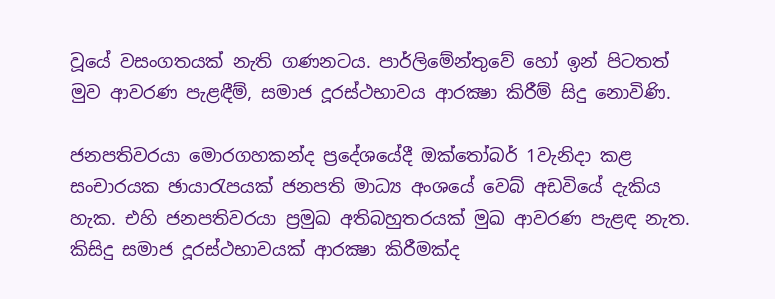වූයේ වසංගතයක් නැති ගණනටය. පාර්ලිමේන්තුවේ හෝ ඉන් පිටතත් මුව ආවරණ පැළඳීම්, සමාජ දූරස්ථභාවය ආරක්‍ෂා කිරීම් සිදු නොවිණි.

ජනපතිවරයා මොරගහකන්ද ප්‍රදේශයේදී ඔක්තෝබර් 1වැනිදා කළ සංචාරයක ඡායාරැපයක් ජනපති මාධ්‍ය අංශයේ වෙබ් අඩවියේ දැකිය හැක. එහි ජනපතිවරයා ප්‍රමුඛ අතිබහුතරයක් මුඛ ආවරණ පැළඳ නැත. කිසිදු සමාජ දූරස්ථභාවයක් ආරක්‍ෂා කිරීමක්ද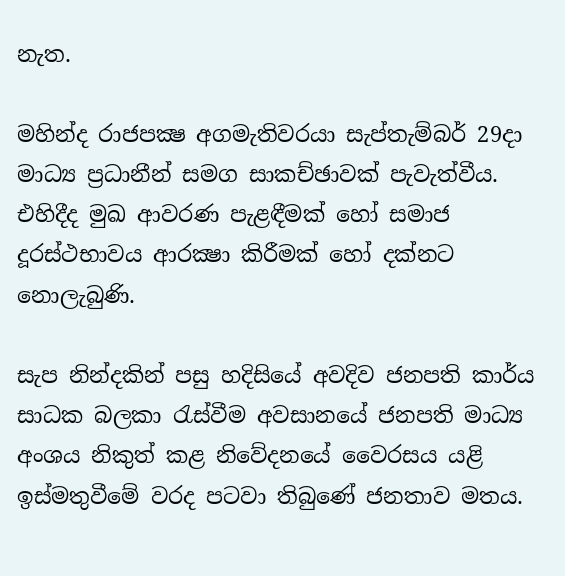නැත.

මහින්ද රාජපක්‍ෂ අගමැතිවරයා සැප්තැම්බර් 29දා මාධ්‍ය ප්‍රධානීන් සමග සාකච්ඡාවක් පැවැත්වීය. එහිදීද මුඛ ආවරණ පැළඳීමක් හෝ සමාජ දූරස්ථභාවය ආරක්‍ෂා කිරීමක් හෝ දක්නට නොලැබුණි.

සැප නින්දකින් පසු හදිසියේ අවදිව ජනපති කාර්ය සාධක බලකා රැස්වීම අවසානයේ ජනපති මාධ්‍ය අංශය නිකුත් කළ නිවේදනයේ වෛරසය යළි ඉස්මතුවීමේ වරද පටවා තිබුණේ ජනතාව මතය.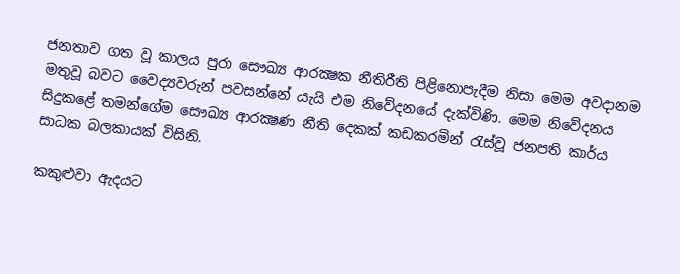ජනතාව ගත වූ කාලය පුරා සෞඛ්‍ය ආරක්‍ෂක නීතිරීති පිළිනොපැදීම නිසා මෙම අවදානම මතුවූ බවට වෛද්‍යවරුන් පවසන්නේ යැයි එම නිවේදනයේ දැක්විණි. මෙම නිවේදනය සිදුකළේ තමන්ගේම සෞඛ්‍ය ආරක්‍ෂණ නීති දෙකක් කඩකරමින් රැස්වූ ජනපති කාර්ය සාධක බලකායක් විසිනි.

කකුළුවා ඇදයට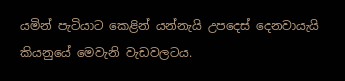යමින් පැටියාට කෙළින් යන්නැයි උපදෙස් දෙනවායැයි කියනුයේ මෙවැනි වැඩවලටය.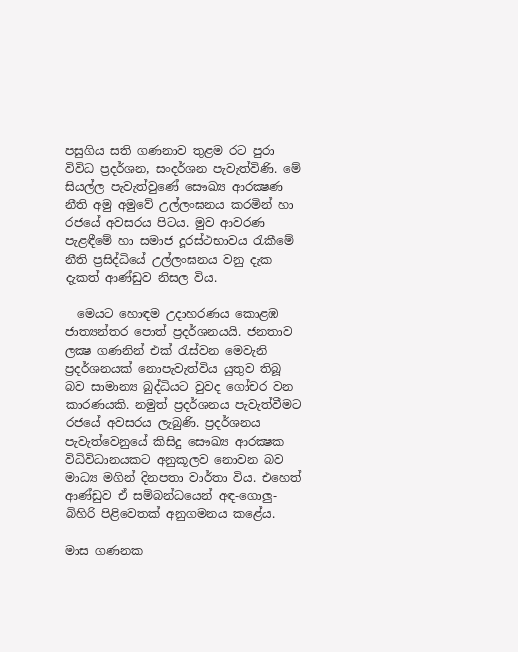පසුගිය සති ගණනාව තුළම රට පුරා විවිධ ප්‍රදර්ශන, සංදර්ශන පැවැත්විණි. මේ සියල්ල පැවැත්වුණේ සෞඛ්‍ය ආරක්‍ෂණ නීති අමු අමුවේ උල්ලංඝනය කරමින් හා රජයේ අවසරය පිටය. මුව ආවරණ පැළඳීමේ හා සමාජ දූරස්ථභාවය රැකීමේ නීති ප්‍රසිද්ධියේ උල්ලංඝනය වනු දැක දැකත් ආණ්ඩුව නිසල විය.

  මෙයට හොඳම උදාහරණය කොළඹ ජාත්‍යන්තර පොත් ප්‍රදර්ශනයයි. ජනතාව ලක්‍ෂ ගණනින් එක් රැස්වන මෙවැනි ප්‍රදර්ශනයක් නොපැවැත්විය යුතුව තිබූ බව සාමාන්‍ය බුද්ධියට වුවද ගෝචර වන කාරණයකි. නමුත් ප්‍රදර්ශනය පැවැත්වීමට රජයේ අවසරය ලැබුණි. ප්‍රදර්ශනය පැවැත්වෙනුයේ කිසිදු සෞඛ්‍ය ආරක්‍ෂක විධිවිධානයකට අනුකූලව නොවන බව මාධ්‍ය මගින් දිනපතා වාර්තා විය. එහෙත් ආණ්ඩුව ඒ සම්බන්ධයෙන් අඳ-ගොලු-බිහිරි පිළිවෙතක් අනුගමනය කළේය.

මාස ගණනක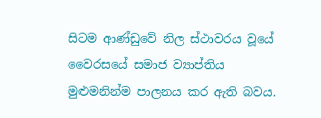සිටම ආණ්ඩුවේ නිල ස්ථාවරය වූයේ වෛරසයේ සමාජ ව්‍යාප්තිය මුළුමනින්ම පාලනය කර ඇති බවය.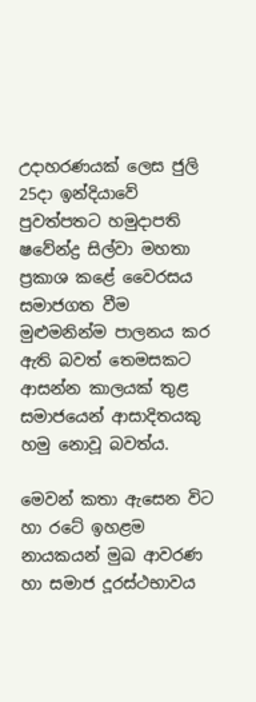උදාහරණයක් ලෙස ජුලි 25දා ඉන්දියාවේ පුවත්පතට හමුදාපති ෂවේන්ද්‍ර සිල්වා මහතා ප්‍රකාශ කළේ වෛරසය සමාජගත වීම මුළුමනින්ම පාලනය කර ඇති බවත් තෙමසකට ආසන්න කාලයක් තුළ සමාජයෙන් ආසාදිතයකු හමු නොවූ බවත්ය.

මෙවන් කතා ඇසෙන විට හා රටේ ඉහළම නායකයන් මුඛ ආවරණ හා සමාජ දූරස්ථභාවය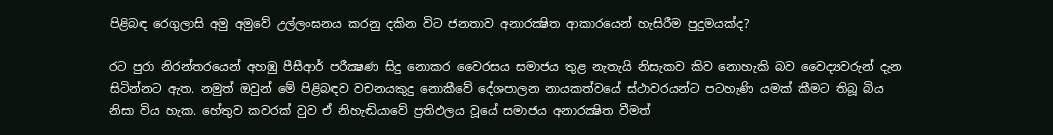පිළිබඳ රෙගුලාසි අමු අමුවේ උල්ලංඝනය කරනු දකින විට ජනතාව අනාරක්‍ෂිත ආකාරයෙන් හැසිරීම පුදුමයක්ද?

රට පුරා නිරන්තරයෙන් අහඹු පීසීආර් පරීක්‍ෂණ සිදු නොකර වෛරසය සමාජය තුළ නැතැයි නිසැකව කිව නොහැකි බව වෛද්‍යවරුන් දැන සිටින්නට ඇත. නමුත් ඔවුන් මේ පිළිබඳව වචනයකුදු නොකීවේ දේශපාලන නායකත්වයේ ස්ථාවරයන්ට පටහැණි යමක් කීමට තිබූ බිය නිසා විය හැක. හේතුව කවරක් වුව ඒ නිහැඬියාවේ ප්‍රතිඵලය වූයේ සමාජය අනාරක්‍ෂිත වීමත්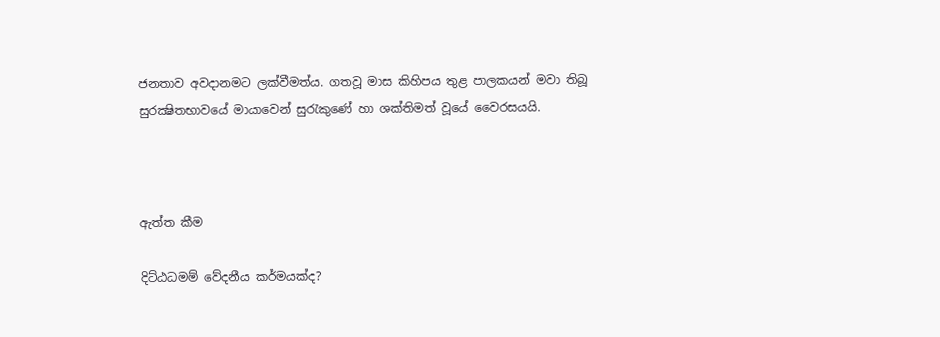ජනතාව අවදානමට ලක්වීමත්ය. ගතවූ මාස කිහිපය තුළ පාලකයන් මවා තිබූ සුරක්‍ෂිතභාවයේ මායාවෙන් සුරැකුණේ හා ශක්තිමත් වූයේ වෛරසයයි.



ඇත්ත කීම

දිට්ඨධමම් වේදනීය කර්මයක්ද?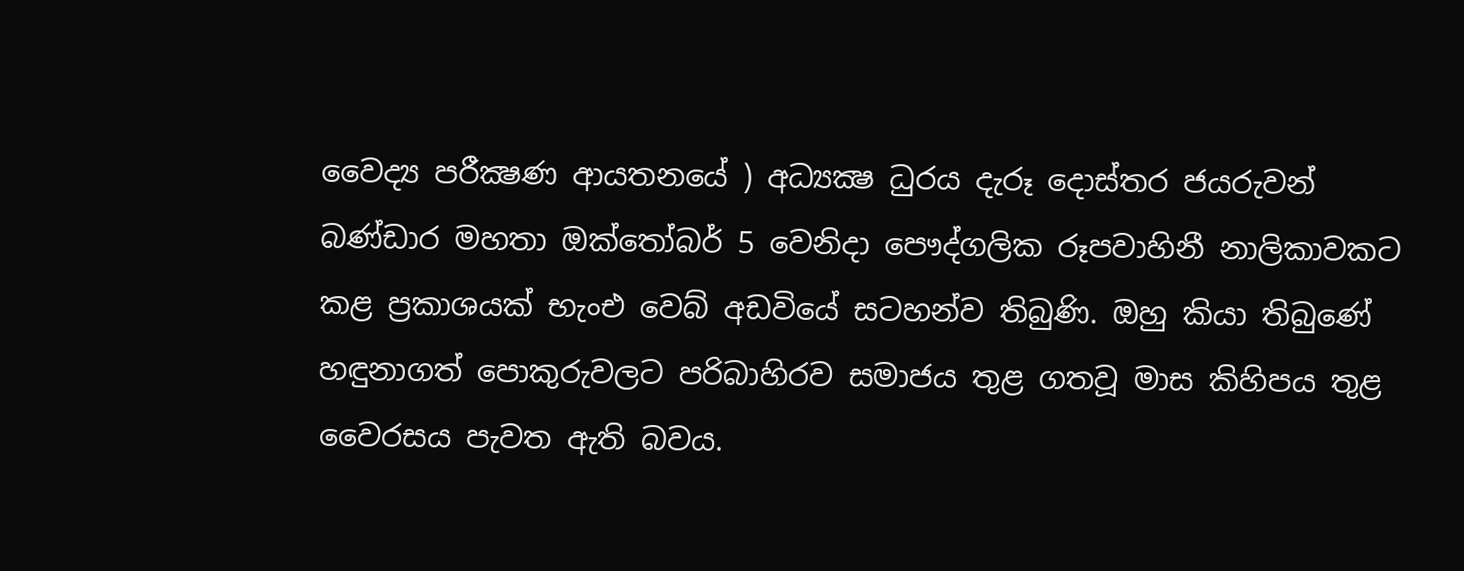වෛද්‍ය පරීක්‍ෂණ ආයතනයේ ) අධ්‍යක්‍ෂ ධුරය දැරූ දොස්තර ජයරුවන් බණ්ඩාර මහතා ඔක්තෝබර් 5 වෙනිදා පෞද්ගලික රූපවාහිනී නාලිකාවකට කළ ප්‍රකාශයක් භැංඑ වෙබ් අඩවියේ සටහන්ව තිබුණි. ඔහු කියා තිබුණේ හඳුනාගත් පොකුරුවලට පරිබාහිරව සමාජය තුළ ගතවූ මාස කිහිපය තුළ වෛරසය පැවත ඇති බවය.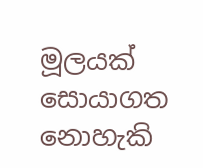මූලයක් සොයාගත නොහැකි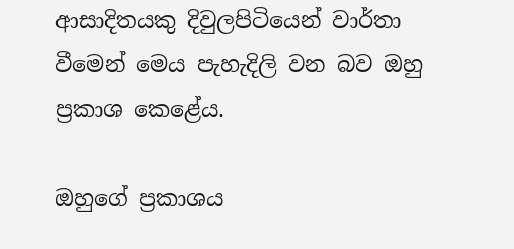ආසාදිතයකු දිවුලපිටියෙන් වාර්තා වීමෙන් මෙය පැහැදිලි වන බව ඔහු ප්‍රකාශ කෙළේය.

ඔහුගේ ප්‍රකාශය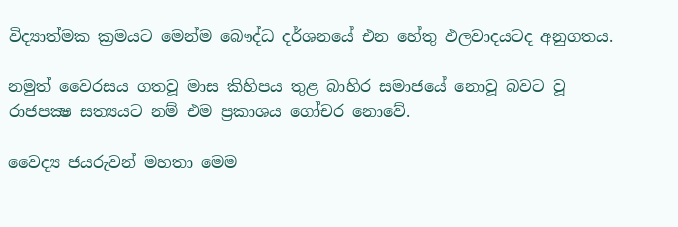විද්‍යාත්මක ක්‍රමයට මෙන්ම බෞද්ධ දර්ශනයේ එන හේතු ඵලවාදයටද අනුගතය.

නමුත් වෛරසය ගතවූ මාස කිහිපය තුළ බාහිර සමාජයේ නොවූ බවට වූ රාජපක්‍ෂ සත්‍යයට නම් එම ප්‍රකාශය ගෝචර නොවේ.

වෛද්‍ය ජයරුවන් මහතා මෙම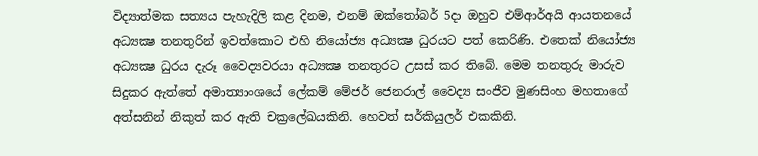විද්‍යාත්මක සත්‍යය පැහැදිලි කළ දිනම, එනම් ඔක්තෝබර් 5දා ඔහුව එම්ආර්අයි ආයතනයේ අධ්‍යක්‍ෂ තනතුරින් ඉවත්කොට එහි නියෝජ්‍ය අධ්‍යක්‍ෂ ධුරයට පත් කෙරිණි. එතෙක් නියෝජ්‍ය අධ්‍යක්‍ෂ ධුරය දැරූ වෛද්‍යවරයා අධ්‍යක්‍ෂ තනතුරට උසස් කර තිබේ. මෙම තනතුරු මාරුව සිදුකර ඇත්තේ අමාත්‍යාංශයේ ලේකම් මේජර් ජෙනරාල් වෛද්‍ය සංජීව මුණසිංහ මහතාගේ අත්සනින් නිකුත් කර ඇති චක්‍රලේඛයකිනි. හෙවත් සර්කියුලර් එකකිනි.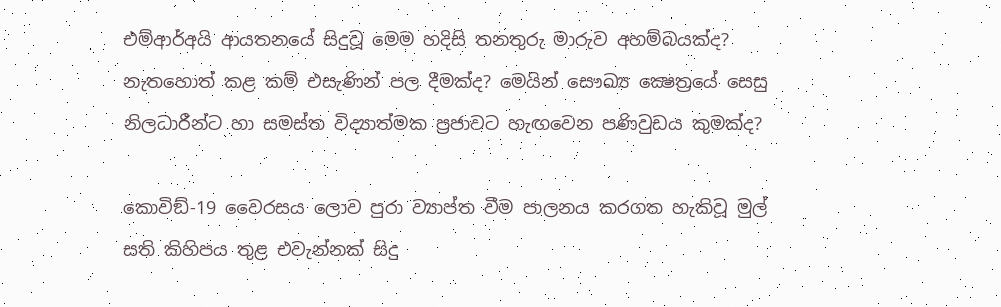එම්ආර්අයි ආයතනයේ සිදුවූ මෙම හදිසි තනතුරු මාරුව අහම්බයක්ද? නැතහොත් කළ කම් එසැණින් පල දීමක්ද? මෙයින් සෞඛ්‍ය ක්‍ෂෙත්‍රයේ සෙසු නිලධාරීන්ට හා සමස්ත විද්‍යාත්මක ප්‍රජාවට හැඟවෙන පණිවුඩය කුමක්ද?

කොවිඞ්-19 වෛරසය ලොව පුරා ව්‍යාප්ත වීම පාලනය කරගත හැකිවූ මුල් සති කිහිපය තුළ එවැන්නක් සිදු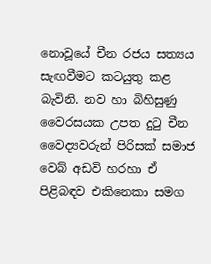නොවූයේ චීන රජය සත්‍යය සැඟවීමට කටයුතු කළ බැවිනි. නව හා බිහිසුණු වෛරසයක උපත දුටු චීන වෛද්‍යවරුන් පිරිසක් සමාජ වෙබ් අඩවි හරහා ඒ පිළිබඳව එකිනෙකා සමග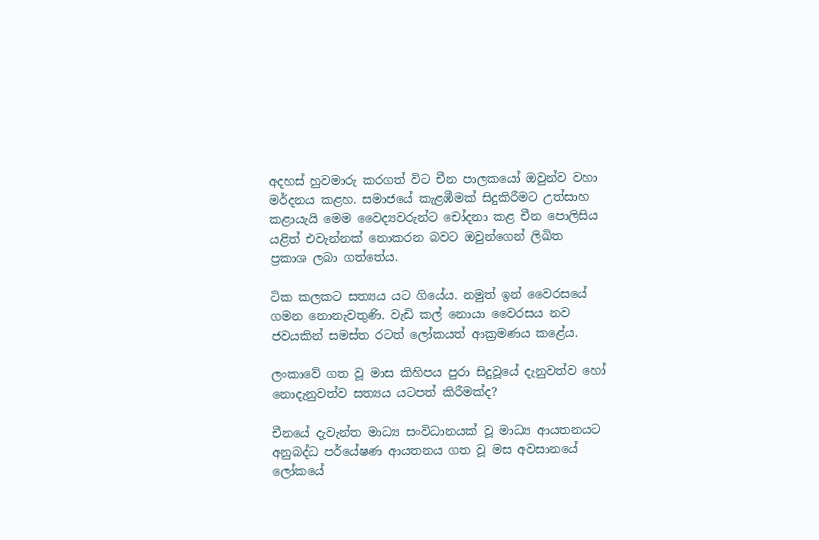අදහස් හුවමාරු කරගත් විට චීන පාලකයෝ ඔවුන්ව වහා මර්දනය කළහ. සමාජයේ කැළඹීමක් සිදුකිරීමට උත්සාහ කළායැයි මෙම වෛද්‍යවරුන්ට චෝදනා කළ චීන පොලිසිය යළිත් එවැන්නක් නොකරන බවට ඔවුන්ගෙන් ලිඛිත ප්‍රකාශ ලබා ගත්තේය.

ටික කලකට සත්‍යය යට ගියේය. නමුත් ඉන් වෛරසයේ ගමන නොනැවතුණි. වැඩි කල් නොයා වෛරසය නව ජවයකින් සමස්ත රටත් ලෝකයත් ආක්‍රමණය කළේය.

ලංකාවේ ගත වූ මාස කිහිපය පුරා සිදුවූයේ දැනුවත්ව හෝ නොදැනුවත්ව සත්‍යය යටපත් කිරීමක්ද?

චීනයේ දැවැන්ත මාධ්‍ය සංවිධානයක් වූ මාධ්‍ය ආයතනයට අනුබද්ධ පර්යේෂණ ආයතනය ගත වූ මස අවසානයේ ලෝකයේ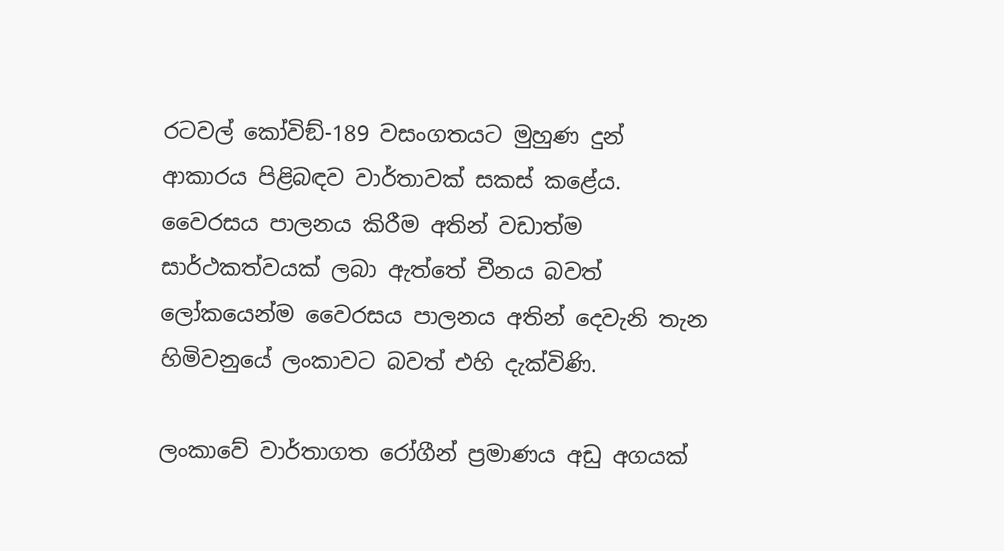රටවල් කෝවිඞ්-189 වසංගතයට මුහුණ දුන් ආකාරය පිළිබඳව වාර්තාවක් සකස් කළේය. වෛරසය පාලනය කිරීම අතින් වඩාත්ම සාර්ථකත්වයක් ලබා ඇත්තේ චීනය බවත් ලෝකයෙන්ම වෛරසය පාලනය අතින් දෙවැනි තැන හිමිවනුයේ ලංකාවට බවත් එහි දැක්විණි.

ලංකාවේ වාර්තාගත රෝගීන් ප්‍රමාණය අඩු අගයක්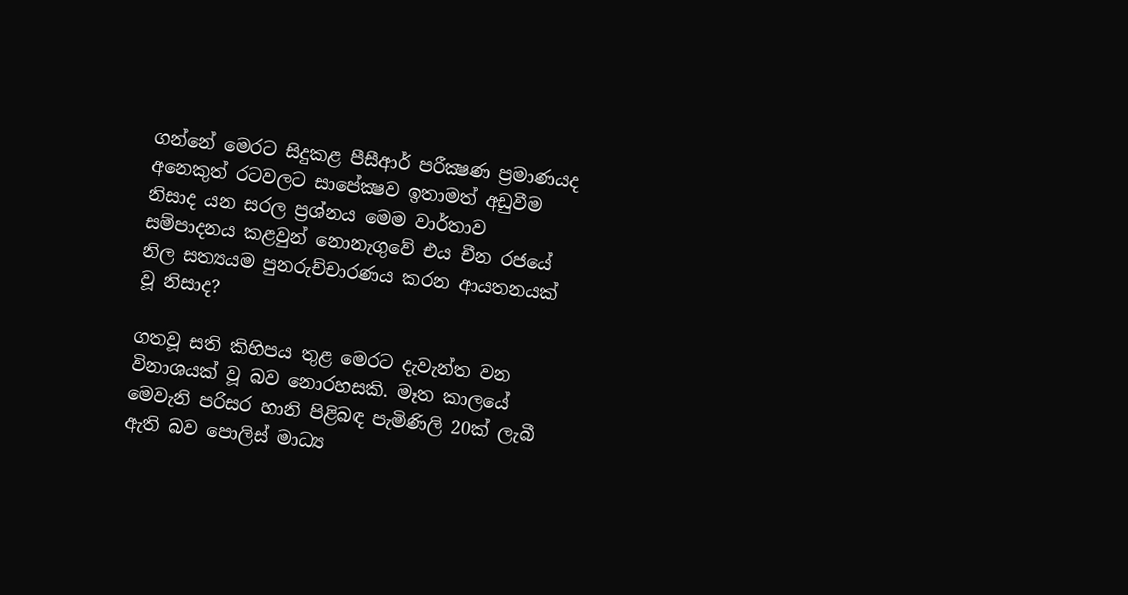ගන්නේ මෙරට සිදුකළ පීසීආර් පරීක්‍ෂණ ප්‍රමාණයද අනෙකුත් රටවලට සාපේක්‍ෂව ඉතාමත් අඩුවීම නිසාද යන සරල ප්‍රශ්නය මෙම වාර්තාව සම්පාදනය කළවුන් නොනැගුවේ එය චීන රජයේ නිල සත්‍යයම පුනරුච්චාරණය කරන ආයතනයක් වූ නිසාද?

ගතවූ සති කිහිපය තුළ මෙරට දැවැන්ත වන විනාශයක් වූ බව නොරහසකි. මෑත කාලයේ මෙවැනි පරිසර හානි පිළිබඳ පැමිණිලි 20ක් ලැබී ඇති බව පොලිස් මාධ්‍ය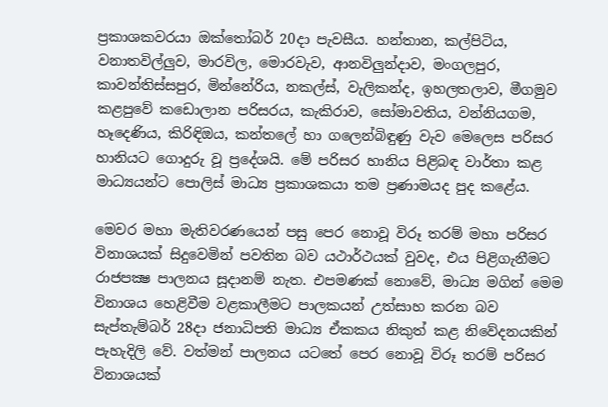ප්‍රකාශකවරයා ඔක්තෝබර් 20දා පැවසීය. හන්තාන, කල්පිටිය, වනාතවිල්ලුව, මාරවිල, මොරවැව, ආනවිලුන්දාව, මංගලපුර, කාවන්තිස්සපුර, මින්නේරිය, නකල්ස්, වැලිකන්ද, ඉහලතලාව, මීගමුව කළපුවේ කඩොලාන පරිසරය, කැකිරාව, සෝමාවතිය, වන්නියගම, හෑදෙණිය, කිරිඳිඔය, කන්තලේ හා ගලෙන්බිඳුණු වැව මෙලෙස පරිසර හානියට ගොදුරු වූ ප්‍රදේශයි. මේ පරිසර හානිය පිළිබඳ වාර්තා කළ මාධ්‍යයන්ට පොලිස් මාධ්‍ය ප්‍රකාශකයා තම ප්‍රණාමයද පුද කළේය.

මෙවර මහා මැතිවරණයෙන් පසු පෙර නොවූ විරූ තරම් මහා පරිසර විනාශයක් සිදුවෙමින් පවතින බව යථාර්ථයක් වුවද, එය පිළිගැනීමට රාජපක්‍ෂ පාලනය සූදානම් නැත. එපමණක් නොවේ, මාධ්‍ය මගින් මෙම විනාශය හෙළිවීම වළකාලීමට පාලකයන් උත්සාහ කරන බව සැප්තැම්බර් 28දා ජනාධිපති මාධ්‍ය ඒකකය නිකුත් කළ නිවේදනයකින් පැහැදිලි වේ. වත්මන් පාලනය යටතේ පෙර නොවූ විරූ තරම් පරිසර විනාශයක්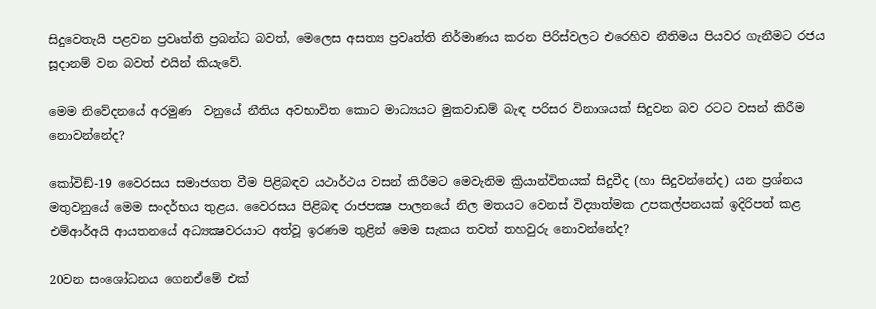සිදුවෙතැයි පළවන ප්‍රවෘත්ති ප්‍රබන්ධ බවත්, මෙලෙස අසත්‍ය ප්‍රවෘත්ති නිර්මාණය කරන පිරිස්වලට එරෙහිව නීතිමය පියවර ගැනීමට රජය සූදානම් වන බවත් එයින් කියැවේ.

මෙම නිවේදනයේ අරමුණ  වනුයේ නීතිය අවභාවිත කොට මාධ්‍යයට මුකවාඩම් බැඳ පරිසර විනාශයක් සිදුවන බව රටට වසන් කිරීම නොවන්නේද?

කෝවිඞ්-19 වෛරසය සමාජගත වීම පිළිබඳව යථාර්ථය වසන් කිරීමට මෙවැනිම ක්‍රියාන්විතයක් සිදුවීද (හා සිදුවන්නේද) යන ප්‍රශ්නය මතුවනුයේ මෙම සංදර්භය තුළය. වෛරසය පිළිබඳ රාජපක්‍ෂ පාලනයේ නිල මතයට වෙනස් විද්‍යාත්මක උපකල්පනයක් ඉදිරිපත් කළ එම්ආර්අයි ආයතනයේ අධ්‍යක්‍ෂවරයාට අත්වූ ඉරණම තුළින් මෙම සැකය තවත් තහවුරු නොවන්නේද?

20වන සංශෝධනය ගෙනඒමේ එක්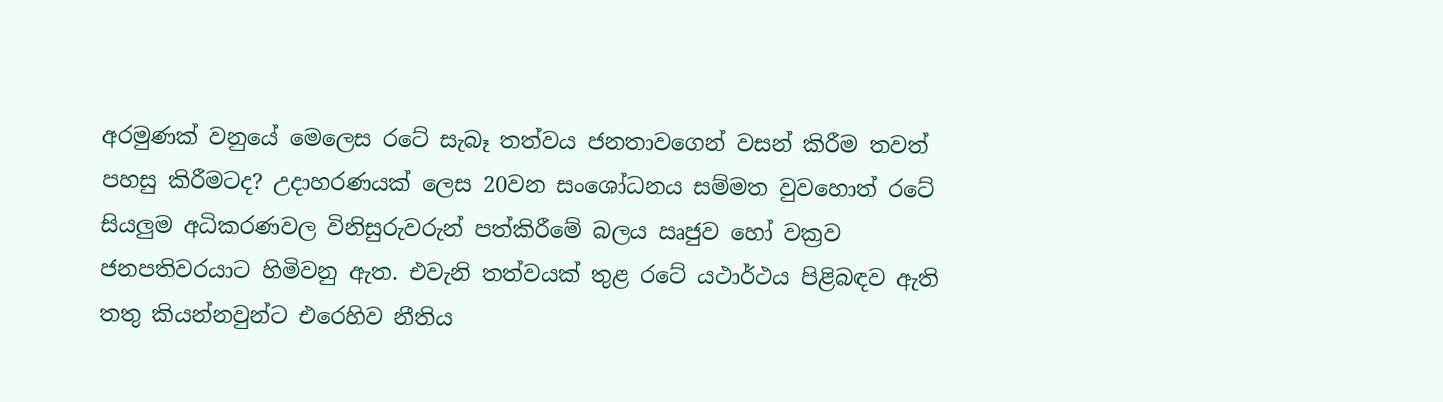අරමුණක් වනුයේ මෙලෙස රටේ සැබෑ තත්වය ජනතාවගෙන් වසන් කිරීම තවත් පහසු කිරීමටද? උදාහරණයක් ලෙස 20වන සංශෝධනය සම්මත වුවහොත් රටේ සියලුම අධිකරණවල විනිසුරුවරුන් පත්කිරීමේ බලය ඍජුව හෝ වක්‍රව ජනපතිවරයාට හිමිවනු ඇත. එවැනි තත්වයක් තුළ රටේ යථාර්ථය පිළිබඳව ඇති තතු කියන්නවුන්ට එරෙහිව නීතිය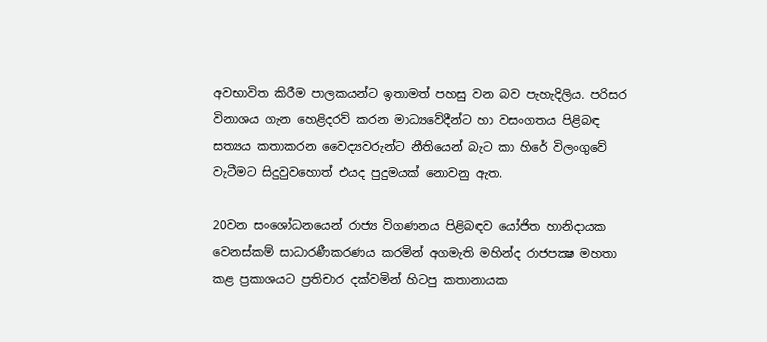අවභාවිත කිරීම පාලකයන්ට ඉතාමත් පහසු වන බව පැහැදිලිය. පරිසර විනාශය ගැන හෙළිදරව් කරන මාධ්‍යවේදීන්ට හා වසංගතය පිළිබඳ සත්‍යය කතාකරන වෛද්‍යවරුන්ට නීතියෙන් බැට කා හිරේ විලංගුවේ වැටීමට සිදුවුවහොත් එයද පුදුමයක් නොවනු ඇත.

20වන සංශෝධනයෙන් රාජ්‍ය විගණනය පිළිබඳව යෝජිත හානිදායක වෙනස්කම් සාධාරණීකරණය කරමින් අගමැති මහින්ද රාජපක්‍ෂ මහතා කළ ප්‍රකාශයට ප්‍රතිචාර දක්වමින් හිටපු කතානායක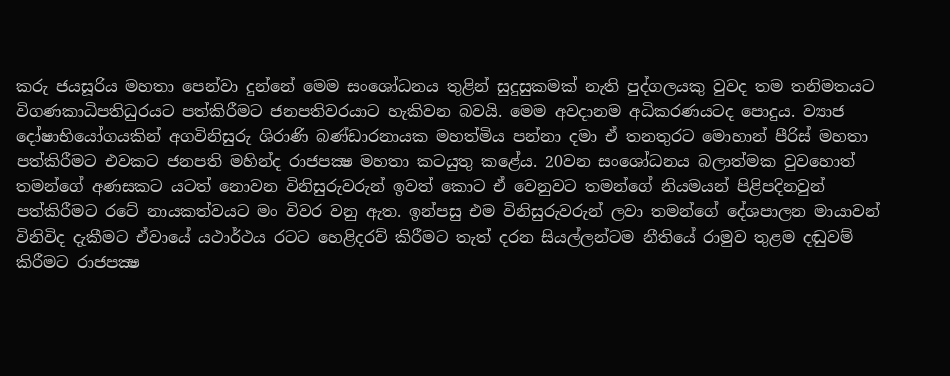කරු ජයසූරිය මහතා පෙන්වා දුන්නේ මෙම සංශෝධනය තුළින් සුදුසුකමක් නැති පුද්ගලයකු වුවද තම තනිමතයට විගණකාධිපතිධුරයට පත්කිරීමට ජනපතිවරයාට හැකිවන බවයි. මෙම අවදානම අධිකරණයටද පොදුය. ව්‍යාජ දෝෂාභියෝගයකින් අගවිනිසුරු ශිරාණි බණ්ඩාරනායක මහත්මිය පන්නා දමා ඒ තනතුරට මොහාන් පීරිස් මහතා පත්කිරීමට එවකට ජනපති මහින්ද රාජපක්‍ෂ මහතා කටයුතු කළේය. 20වන සංශෝධනය බලාත්මක වුවහොත් තමන්ගේ අණසකට යටත් නොවන විනිසුරුවරුන් ඉවත් කොට ඒ වෙනුවට තමන්ගේ නියමයන් පිළිපදිනවුන් පත්කිරීමට රටේ නායකත්වයට මං විවර වනු ඇත. ඉන්පසු එම විනිසුරුවරුන් ලවා තමන්ගේ දේශපාලන මායාවන් විනිවිද දැකීමට ඒවායේ යථාර්ථය රටට හෙළිදරව් කිරීමට තැත් දරන සියල්ලන්ටම නීතියේ රාමුව තුළම දඬුවම් කිරීමට රාජපක්‍ෂ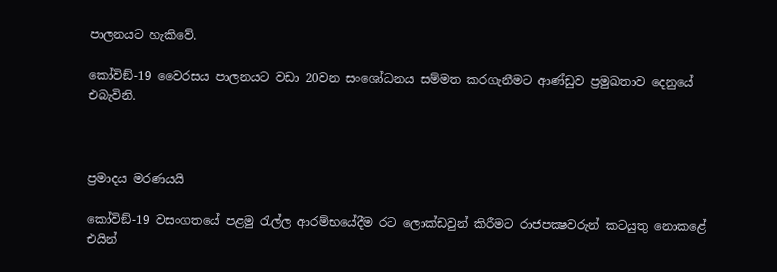පාලනයට හැකිවේ.

කෝවිඞ්-19 වෛරසය පාලනයට වඩා 20වන සංශෝධනය සම්මත කරගැනීමට ආණ්ඩුව ප්‍රමුඛතාව දෙනුයේ එබැවිනි.



ප්‍රමාදය මරණයයි

කෝවිඞ්-19 වසංගතයේ පළමු රැල්ල ආරම්භයේදීම රට ලොක්ඩවුන් කිරීමට රාජපක්‍ෂවරුන් කටයුතු නොකළේ එයින්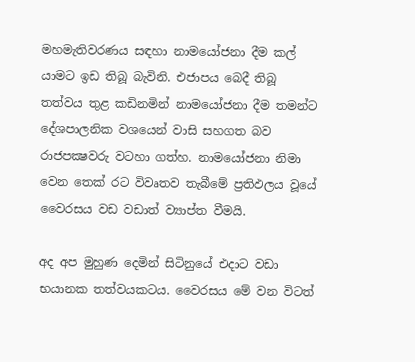මහමැතිවරණය සඳහා නාමයෝජනා දීම කල් යාමට ඉඩ තිබූ බැවිනි. එජාපය බෙදී තිබූ තත්වය තුළ කඩිනමින් නාමයෝජනා දීම තමන්ට දේශපාලනික වශයෙන් වාසි සහගත බව රාජපක්‍ෂවරු වටහා ගත්හ. නාමයෝජනා නිමා වෙන තෙක් රට විවෘතව තැබීමේ ප්‍රතිඵලය වූයේ වෛරසය වඩ වඩාත් ව්‍යාප්ත වීමයි.

අද අප මුහුණ දෙමින් සිටිනුයේ එදාට වඩා භයානක තත්වයකටය. වෛරසය මේ වන විටත්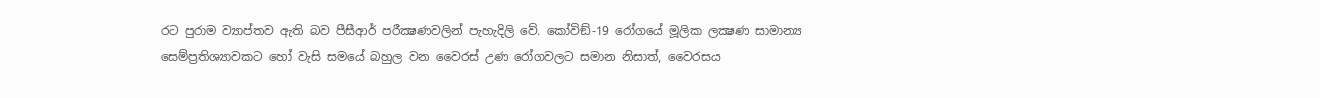රට පුරාම ව්‍යාප්තව ඇති බව පීසීආර් පරීක්‍ෂණවලින් පැහැදිලි වේ. කෝවිඞ්-19 රෝගයේ මූලික ලක්‍ෂණ සාමාන්‍ය සෙම්ප්‍රතිශ්‍යාවකට හෝ වැසි සමයේ බහුල වන වෛරස් උණ රෝගවලට සමාන නිසාත්, වෛරසය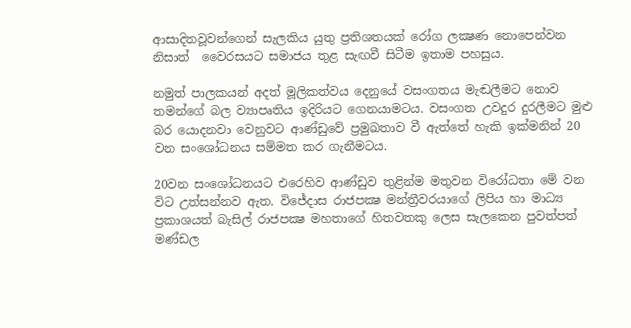ආසාදිතවූවන්ගෙන් සැලකිය යුතු ප්‍රතිශතයක් රෝග ලක්‍ෂණ නොපෙන්වන නිසාත්  වෛරසයට සමාජය තුළ සැඟවී සිටීම ඉතාම පහසුය.

නමුත් පාලකයන් අදත් මූලිකත්වය දෙනුයේ වසංගතය මැඬලීමට නොව තමන්ගේ බල ව්‍යාපෘතිය ඉදිරියට ගෙනයාමටය. වසංගත උවදුර දුරලීමට මුළු බර යොදනවා වෙනුවට ආණ්ඩුවේ ප්‍රමුඛතාව වී ඇත්තේ හැකි ඉක්මනින් 20 වන සංශෝධනය සම්මත කර ගැනීමටය.

20වන සංශෝධනයට එරෙහිව ආණ්ඩුව තුළින්ම මතුවන විරෝධතා මේ වන විට උත්සන්නව ඇත. විජේදාස රාජපක්‍ෂ මන්ත්‍රීවරයාගේ ලිපිය හා මාධ්‍ය ප්‍රකාශයත් බැසිල් රාජපක්‍ෂ මහතාගේ හිතවතකු ලෙස සැලකෙන පුවත්පත් මණ්ඩල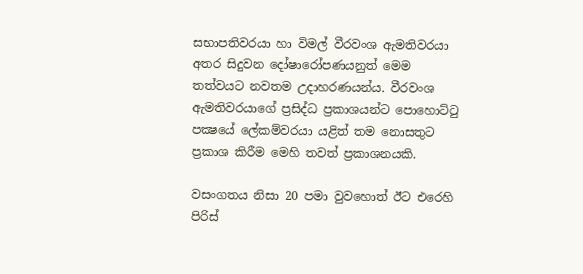සභාපතිවරයා හා විමල් වීරවංශ ඇමතිවරයා අතර සිදුවන දෝෂාරෝපණයනුත් මෙම තත්වයට නවතම උදාහරණයන්ය. වීරවංශ ඇමතිවරයාගේ ප්‍රසිද්ධ ප්‍රකාශයන්ට පොහොට්ටු පක්‍ෂයේ ලේකම්වරයා යළිත් තම නොසතුට ප්‍රකාශ කිරීම මෙහි තවත් ප්‍රකාශනයකි.

වසංගතය නිසා 20 පමා වුවහොත් ඊට එරෙහි පිරිස්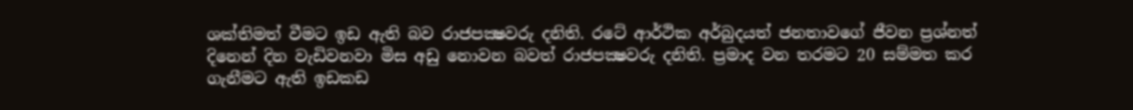ශක්තිමත් වීමට ඉඩ ඇති බව රාජපක්‍ෂවරු දනිති. රටේ ආර්ථික අර්බුදයත් ජනතාවගේ ජීවන ප්‍රශ්නත් දිනෙන් දින වැඩිවනවා මිස අඩු නොවන බවත් රාජපක්‍ෂවරු දනිති. ප්‍රමාද වන තරමට 20 සම්මත කර ගැනීමට ඇති ඉඩකඩ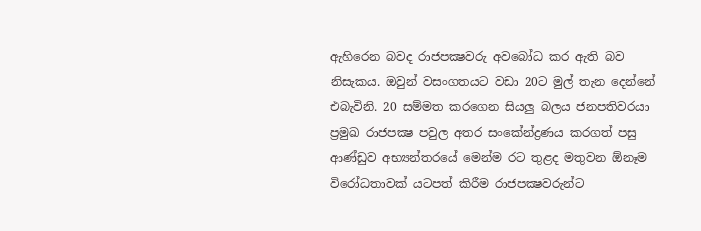ඇහිරෙන බවද රාජපක්‍ෂවරු අවබෝධ කර ඇති බව නිසැකය. ඔවුන් වසංගතයට වඩා 20ට මුල් තැන දෙන්නේ එබැවිනි. 20 සම්මත කරගෙන සියලු බලය ජනපතිවරයා ප්‍රමුඛ රාජපක්‍ෂ පවුල අතර සංකේන්ද්‍රණය කරගත් පසු ආණ්ඩුව අභ්‍යන්තරයේ මෙන්ම රට තුළද මතුවන ඕනෑම විරෝධතාවක් යටපත් කිරීම රාජපක්‍ෂවරුන්ට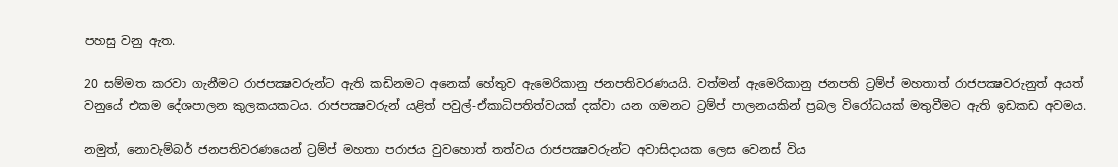පහසු වනු ඇත.

20 සම්මත කරවා ගැනීමට රාජපක්‍ෂවරුන්ට ඇති කඩිනමට අනෙක් හේතුව ඇමෙරිකානු ජනපතිවරණයයි. වත්මන් ඇමෙරිකානු ජනපති ට්‍රම්ප් මහතාත් රාජපක්‍ෂවරුනුත් අයත් වනුයේ එකම දේශපාලන කුලකයකටය. රාජපක්‍ෂවරුන් යළිත් පවුල්-ඒකාධිපතිත්වයක් දක්වා යන ගමනට ට්‍රම්ප් පාලනයකින් ප්‍රබල විරෝධයක් මතුවීමට ඇති ඉඩකඩ අවමය.

නමුත්, නොවැම්බර් ජනපතිවරණයෙන් ට්‍රම්ප් මහතා පරාජය වුවහොත් තත්වය රාජපක්‍ෂවරුන්ට අවාසිදායක ලෙස වෙනස් විය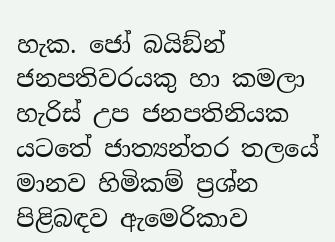හැක. ජෝ බයිඞ්න් ජනපතිවරයකු හා කමලා හැරිස් උප ජනපතිනියක යටතේ ජාත්‍යන්තර තලයේ මානව හිමිකම් ප්‍රශ්න පිළිබඳව ඇමෙරිකාව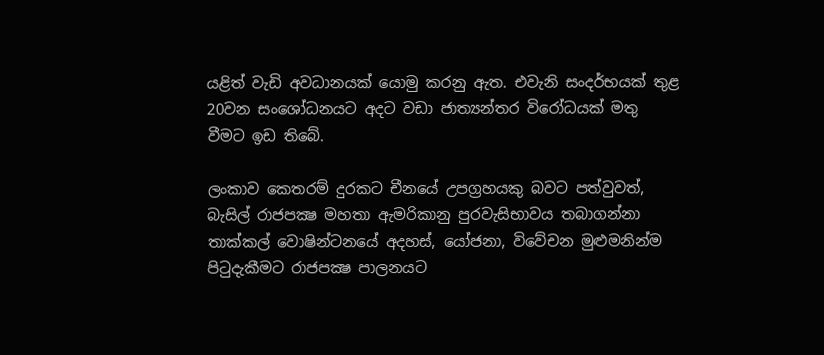යළිත් වැඩි අවධානයක් යොමු කරනු ඇත. එවැනි සංදර්භයක් තුළ 20වන සංශෝධනයට අදට වඩා ජාත්‍යන්තර විරෝධයක් මතු වීමට ඉඩ තිබේ.

ලංකාව කෙතරම් දුරකට චීනයේ උපග්‍රහයකු බවට පත්වුවත්, බැසිල් රාජපක්‍ෂ මහතා ඇමරිකානු පුරවැසිභාවය තබාගන්නා තාක්කල් වොෂින්ටනයේ අදහස්, යෝජනා, විවේචන මුළුමනින්ම පිටුදැකීමට රාජපක්‍ෂ පාලනයට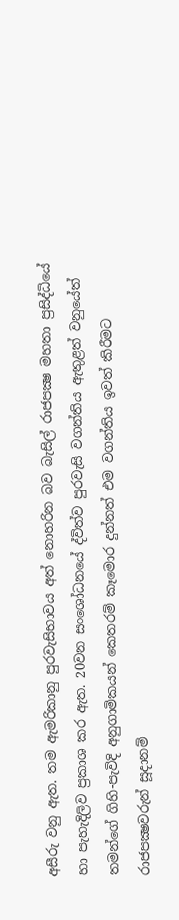අසීරු වනු ඇත. තම ඇමරිකානු පුරවැසිභාවය අත් නොහරින බව බැසිල් රාජපක්‍ෂ මහතා ප්‍රසිද්ධියේ හා පැහැදිලිව ප්‍රකාශ කර ඇත. 20වන සංශෝධනයේ ද්විත්ව පුරවැසි වගන්තිය ඇතුළත් වනුයේත් තමන්ගේ ගිහි-පැවිදි අනුගාමිකයන් කෙතරම් කෑමොර දුන්නත් එම වගන්තිය ඉවත් කිරීමට රාජපක්‍ෂවරුන් සූදානම්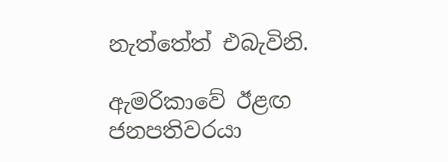නැත්තේත් එබැවිනි.

ඇමරිකාවේ ඊළඟ ජනපතිවරයා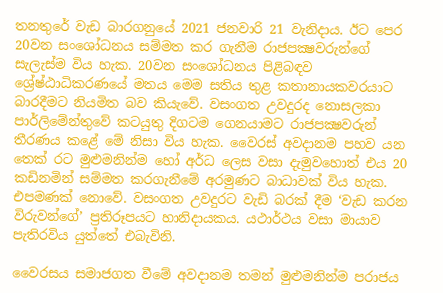තනතුරේ වැඩ බාරගනුයේ 2021 ජනවාරි 21 වැනිදාය. ඊට පෙර 20වන සංශෝධනය සම්මත කර ගැනීම රාජපක්‍ෂවරුන්ගේ සැලැස්ම විය හැක. 20වන සංශෝධනය පිළිබඳව ශ්‍රේෂ්ඨාධිකරණයේ මතය මෙම සතිය තුළ කතානායකවරයාට බාරදීමට නියමිත බව කියැවේ. වසංගත උවදුරද නොසලකා පාර්ලිමේන්තුවේ කටයුතු දිගටම ගෙනයාමට රාජපක්‍ෂවරුන් තීරණය කළේ මේ නිසා විය හැක. වෛරස් අවදානම පහව යන තෙක් රට මුළුමනින්ම හෝ අර්ධ ලෙස වසා දැමුවහොත් එය 20 කඩිනමින් සම්මත කරගැනීමේ අරමුණට බාධාවක් විය හැක. එපමණක් නොවේ. වසංගත උවදුරට වැඩි බරක් දීම ‘වැඩ කරන විරුවන්ගේ’ ප්‍රතිරූපයට හානිදායකය. යථාර්ථය වසා මායාව පැතිරවිය යුත්තේ එබැවිනි.

වෛරසය සමාජගත වීමේ අවදානම තමන් මුළුමනින්ම පරාජය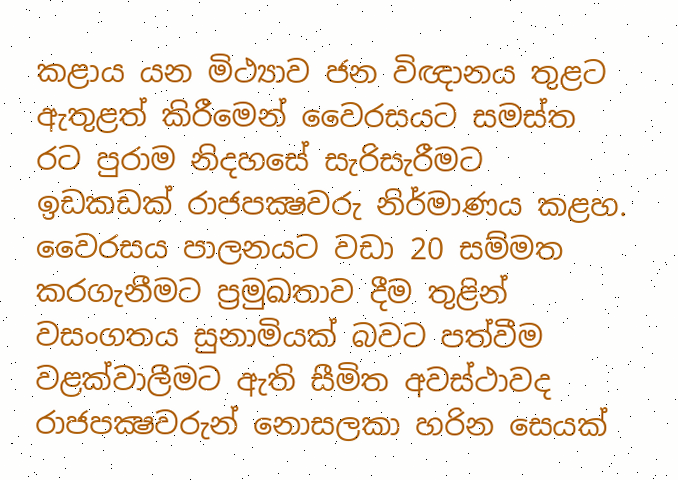කළාය යන මිථ්‍යාව ජන විඥානය තුළට ඇතුළත් කිරීමෙන් වෛරසයට සමස්ත රට පුරාම නිදහසේ සැරිසැරීමට ඉඩකඩක් රාජපක්‍ෂවරු නිර්මාණය කළහ. වෛරසය පාලනයට වඩා 20 සම්මත කරගැනීමට ප්‍රමුඛතාව දීම තුළින් වසංගතය සුනාමියක් බවට පත්වීම වළක්වාලීමට ඇති සීමිත අවස්ථාවද රාජපක්‍ෂවරුන් නොසලකා හරින සෙයක්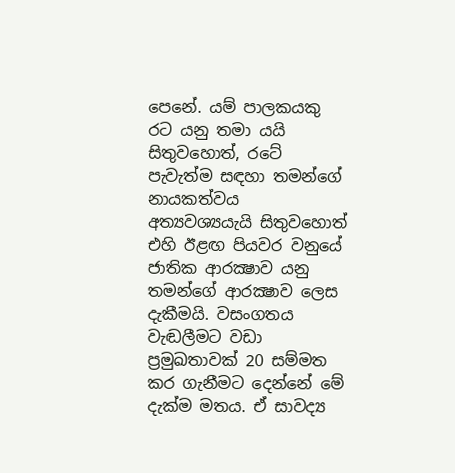පෙනේ. යම් පාලකයකු රට යනු තමා යයි සිතුවහොත්, රටේ පැවැත්ම සඳහා තමන්ගේ නායකත්වය අත්‍යවශ්‍යයැයි සිතුවහොත් එහි ඊළඟ පියවර වනුයේ ජාතික ආරක්‍ෂාව යනු තමන්ගේ ආරක්‍ෂාව ලෙස දැකීමයි. වසංගතය වැඬලීමට වඩා ප්‍රමුඛතාවක් 20 සම්මත කර ගැනීමට දෙන්නේ මේ දැක්ම මතය. ඒ සාවද්‍ය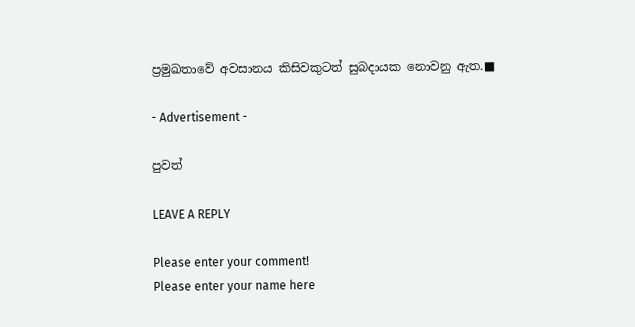ප්‍රමුඛතාවේ අවසානය කිසිවකුටත් සුබදායක නොවනු ඇත.■

- Advertisement -

පුවත්

LEAVE A REPLY

Please enter your comment!
Please enter your name here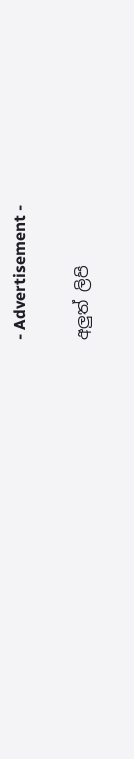- Advertisement -

අලුත් ලිපි